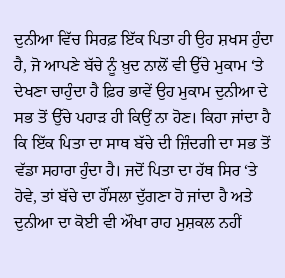ਦੁਨੀਆ ਵਿੱਚ ਸਿਰਫ਼ ਇੱਕ ਪਿਤਾ ਹੀ ਉਹ ਸ਼ਖਸ ਹੁੰਦਾ ਹੈ, ਜੋ ਆਪਣੇ ਬੱਚੇ ਨੂੰ ਖ਼ੁਦ ਨਾਲੋਂ ਵੀ ਉੱਚੇ ਮੁਕਾਮ ‘ਤੇ ਦੇਖਣਾ ਚਾਹੁੰਦਾ ਹੈ ਫ਼ਿਰ ਭਾਵੇਂ ਉਹ ਮੁਕਾਮ ਦੁਨੀਆ ਦੇ ਸਭ ਤੋਂ ਉੱਚੇ ਪਹਾੜ ਹੀ ਕਿਉਂ ਨਾ ਹੋਣ। ਕਿਹਾ ਜਾਂਦਾ ਹੈ ਕਿ ਇੱਕ ਪਿਤਾ ਦਾ ਸਾਥ ਬੱਚੇ ਦੀ ਜ਼ਿੰਦਗੀ ਦਾ ਸਭ ਤੋਂ ਵੱਡਾ ਸਹਾਰਾ ਹੁੰਦਾ ਹੈ। ਜਦੋਂ ਪਿਤਾ ਦਾ ਹੱਥ ਸਿਰ ‘ਤੇ ਹੋਵੇ, ਤਾਂ ਬੱਚੇ ਦਾ ਹੌਂਸਲਾ ਦੁੱਗਣਾ ਹੋ ਜਾਂਦਾ ਹੈ ਅਤੇ ਦੁਨੀਆ ਦਾ ਕੋਈ ਵੀ ਔਖਾ ਰਾਹ ਮੁਸ਼ਕਲ ਨਹੀਂ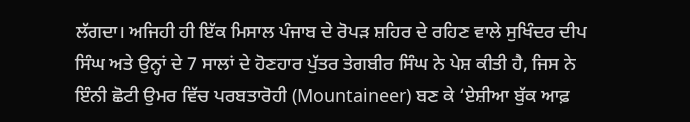ਲੱਗਦਾ। ਅਜਿਹੀ ਹੀ ਇੱਕ ਮਿਸਾਲ ਪੰਜਾਬ ਦੇ ਰੋਪੜ ਸ਼ਹਿਰ ਦੇ ਰਹਿਣ ਵਾਲੇ ਸੁਖਿੰਦਰ ਦੀਪ ਸਿੰਘ ਅਤੇ ਉਨ੍ਹਾਂ ਦੇ 7 ਸਾਲਾਂ ਦੇ ਹੋਣਹਾਰ ਪੁੱਤਰ ਤੇਗਬੀਰ ਸਿੰਘ ਨੇ ਪੇਸ਼ ਕੀਤੀ ਹੈ, ਜਿਸ ਨੇ ਇੰਨੀ ਛੋਟੀ ਉਮਰ ਵਿੱਚ ਪਰਬਤਾਰੋਹੀ (Mountaineer) ਬਣ ਕੇ ‘ਏਸ਼ੀਆ ਬੁੱਕ ਆਫ਼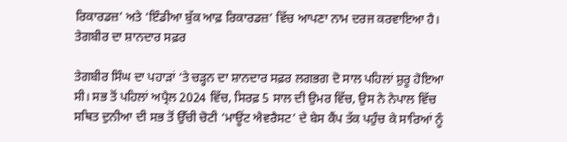ਰਿਕਾਰਡਜ਼’ ਅਤੇ ‘ਇੰਡੀਆ ਬੁੱਕ ਆਫ਼ ਰਿਕਾਰਡਜ਼’ ਵਿੱਚ ਆਪਣਾ ਨਾਮ ਦਰਜ ਕਰਵਾਇਆ ਹੈ।
ਤੇਗਬੀਰ ਦਾ ਸ਼ਾਨਦਾਰ ਸਫ਼ਰ

ਤੇਗਬੀਰ ਸਿੰਘ ਦਾ ਪਹਾੜਾਂ ‘ਤੇ ਚੜ੍ਹਨ ਦਾ ਸ਼ਾਨਦਾਰ ਸਫ਼ਰ ਲਗਭਗ ਦੋ ਸਾਲ ਪਹਿਲਾਂ ਸ਼ੁਰੂ ਹੋਇਆ ਸੀ। ਸਭ ਤੋਂ ਪਹਿਲਾਂ ਅਪ੍ਰੈਲ 2024 ਵਿੱਚ, ਸਿਰਫ਼ 5 ਸਾਲ ਦੀ ਉਮਰ ਵਿੱਚ, ਉਸ ਨੇ ਨੇਪਾਲ ਵਿੱਚ ਸਥਿਤ ਦੁਨੀਆ ਦੀ ਸਭ ਤੋਂ ਉੱਚੀ ਚੋਟੀ ‘ਮਾਊਂਟ ਐਵਰੈਸਟ’ ਦੇ ਬੇਸ ਕੈਂਪ ਤੱਕ ਪਹੁੰਚ ਕੇ ਸਾਰਿਆਂ ਨੂੰ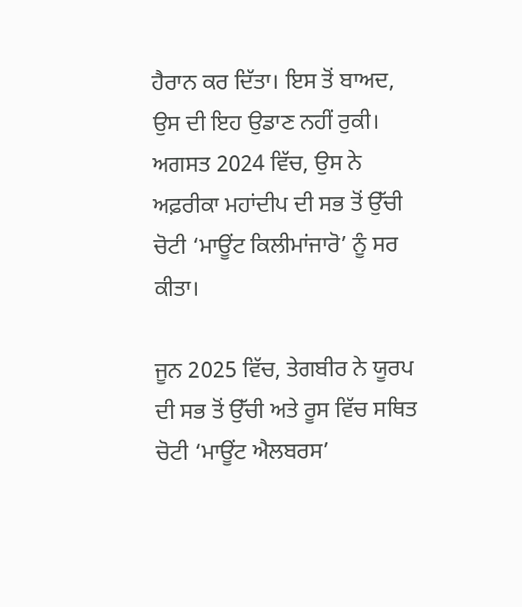ਹੈਰਾਨ ਕਰ ਦਿੱਤਾ। ਇਸ ਤੋਂ ਬਾਅਦ, ਉਸ ਦੀ ਇਹ ਉਡਾਣ ਨਹੀਂ ਰੁਕੀ। ਅਗਸਤ 2024 ਵਿੱਚ, ਉਸ ਨੇ ਅਫ਼ਰੀਕਾ ਮਹਾਂਦੀਪ ਦੀ ਸਭ ਤੋਂ ਉੱਚੀ ਚੋਟੀ ‘ਮਾਊਂਟ ਕਿਲੀਮਾਂਜਾਰੋ’ ਨੂੰ ਸਰ ਕੀਤਾ।

ਜੂਨ 2025 ਵਿੱਚ, ਤੇਗਬੀਰ ਨੇ ਯੂਰਪ ਦੀ ਸਭ ਤੋਂ ਉੱਚੀ ਅਤੇ ਰੂਸ ਵਿੱਚ ਸਥਿਤ ਚੋਟੀ ‘ਮਾਊਂਟ ਐਲਬਰਸ’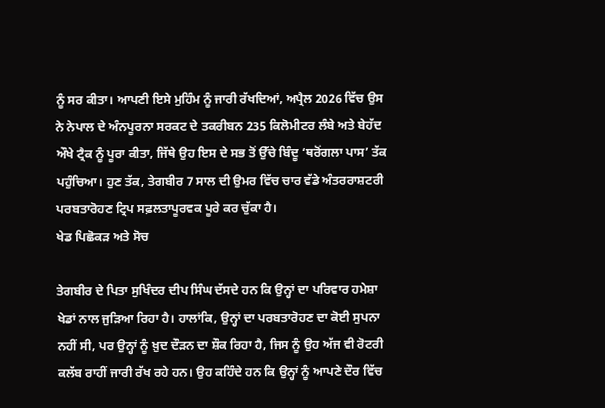ਨੂੰ ਸਰ ਕੀਤਾ। ਆਪਣੀ ਇਸੇ ਮੁਹਿੰਮ ਨੂੰ ਜਾਰੀ ਰੱਖਦਿਆਂ, ਅਪ੍ਰੈਲ 2026 ਵਿੱਚ ਉਸ ਨੇ ਨੇਪਾਲ ਦੇ ਅੰਨਪੂਰਨਾ ਸਰਕਟ ਦੇ ਤਕਰੀਬਨ 235 ਕਿਲੋਮੀਟਰ ਲੰਬੇ ਅਤੇ ਬੇਹੱਦ ਔਖੇ ਟ੍ਰੈਕ ਨੂੰ ਪੂਰਾ ਕੀਤਾ, ਜਿੱਥੇ ਉਹ ਇਸ ਦੇ ਸਭ ਤੋਂ ਉੱਚੇ ਬਿੰਦੂ ‘ਥਰੋਂਗਲਾ ਪਾਸ’ ਤੱਕ ਪਹੁੰਚਿਆ। ਹੁਣ ਤੱਕ, ਤੇਗਬੀਰ 7 ਸਾਲ ਦੀ ਉਮਰ ਵਿੱਚ ਚਾਰ ਵੱਡੇ ਅੰਤਰਰਾਸ਼ਟਰੀ ਪਰਬਤਾਰੋਹਣ ਟ੍ਰਿਪ ਸਫ਼ਲਤਾਪੂਰਵਕ ਪੂਰੇ ਕਰ ਚੁੱਕਾ ਹੈ।
ਖੇਡ ਪਿਛੋਕੜ ਅਤੇ ਸੋਚ

ਤੇਗਬੀਰ ਦੇ ਪਿਤਾ ਸੁਖਿੰਦਰ ਦੀਪ ਸਿੰਘ ਦੱਸਦੇ ਹਨ ਕਿ ਉਨ੍ਹਾਂ ਦਾ ਪਰਿਵਾਰ ਹਮੇਸ਼ਾ ਖੇਡਾਂ ਨਾਲ ਜੁੜਿਆ ਰਿਹਾ ਹੈ। ਹਾਲਾਂਕਿ, ਉਨ੍ਹਾਂ ਦਾ ਪਰਬਤਾਰੋਹਣ ਦਾ ਕੋਈ ਸੁਪਨਾ ਨਹੀਂ ਸੀ, ਪਰ ਉਨ੍ਹਾਂ ਨੂੰ ਖ਼ੁਦ ਦੌੜਨ ਦਾ ਸ਼ੌਕ ਰਿਹਾ ਹੈ, ਜਿਸ ਨੂੰ ਉਹ ਅੱਜ ਵੀ ਰੋਟਰੀ ਕਲੱਬ ਰਾਹੀਂ ਜਾਰੀ ਰੱਖ ਰਹੇ ਹਨ। ਉਹ ਕਹਿੰਦੇ ਹਨ ਕਿ ਉਨ੍ਹਾਂ ਨੂੰ ਆਪਣੇ ਦੌਰ ਵਿੱਚ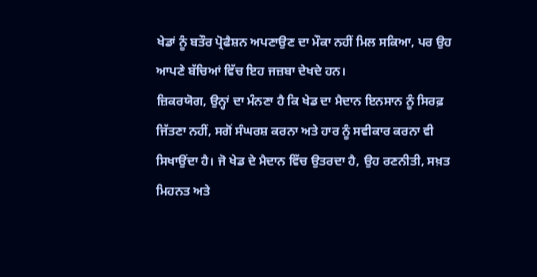ਖੇਡਾਂ ਨੂੰ ਬਤੌਰ ਪ੍ਰੋਫੈਸ਼ਨ ਅਪਣਾਉਣ ਦਾ ਮੌਕਾ ਨਹੀਂ ਮਿਲ ਸਕਿਆ, ਪਰ ਉਹ ਆਪਣੇ ਬੱਚਿਆਂ ਵਿੱਚ ਇਹ ਜਜ਼ਬਾ ਦੇਖਦੇ ਹਨ।
ਜ਼ਿਕਰਯੋਗ, ਉਨ੍ਹਾਂ ਦਾ ਮੰਨਣਾ ਹੈ ਕਿ ਖੇਡ ਦਾ ਮੈਦਾਨ ਇਨਸਾਨ ਨੂੰ ਸਿਰਫ਼ ਜਿੱਤਣਾ ਨਹੀਂ, ਸਗੋਂ ਸੰਘਰਸ਼ ਕਰਨਾ ਅਤੇ ਹਾਰ ਨੂੰ ਸਵੀਕਾਰ ਕਰਨਾ ਵੀ ਸਿਖਾਉਂਦਾ ਹੈ। ਜੋ ਖੇਡ ਦੇ ਮੈਦਾਨ ਵਿੱਚ ਉਤਰਦਾ ਹੈ, ਉਹ ਰਣਨੀਤੀ, ਸਖ਼ਤ ਮਿਹਨਤ ਅਤੇ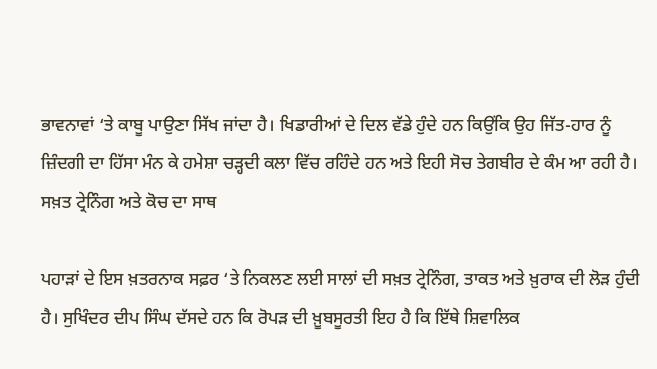ਭਾਵਨਾਵਾਂ ‘ਤੇ ਕਾਬੂ ਪਾਉਣਾ ਸਿੱਖ ਜਾਂਦਾ ਹੈ। ਖਿਡਾਰੀਆਂ ਦੇ ਦਿਲ ਵੱਡੇ ਹੁੰਦੇ ਹਨ ਕਿਉਂਕਿ ਉਹ ਜਿੱਤ-ਹਾਰ ਨੂੰ ਜ਼ਿੰਦਗੀ ਦਾ ਹਿੱਸਾ ਮੰਨ ਕੇ ਹਮੇਸ਼ਾ ਚੜ੍ਹਦੀ ਕਲਾ ਵਿੱਚ ਰਹਿੰਦੇ ਹਨ ਅਤੇ ਇਹੀ ਸੋਚ ਤੇਗਬੀਰ ਦੇ ਕੰਮ ਆ ਰਹੀ ਹੈ।
ਸਖ਼ਤ ਟ੍ਰੇਨਿੰਗ ਅਤੇ ਕੋਚ ਦਾ ਸਾਥ

ਪਹਾੜਾਂ ਦੇ ਇਸ ਖ਼ਤਰਨਾਕ ਸਫ਼ਰ ‘ਤੇ ਨਿਕਲਣ ਲਈ ਸਾਲਾਂ ਦੀ ਸਖ਼ਤ ਟ੍ਰੇਨਿੰਗ, ਤਾਕਤ ਅਤੇ ਖ਼ੁਰਾਕ ਦੀ ਲੋੜ ਹੁੰਦੀ ਹੈ। ਸੁਖਿੰਦਰ ਦੀਪ ਸਿੰਘ ਦੱਸਦੇ ਹਨ ਕਿ ਰੋਪੜ ਦੀ ਖ਼ੂਬਸੂਰਤੀ ਇਹ ਹੈ ਕਿ ਇੱਥੇ ਸ਼ਿਵਾਲਿਕ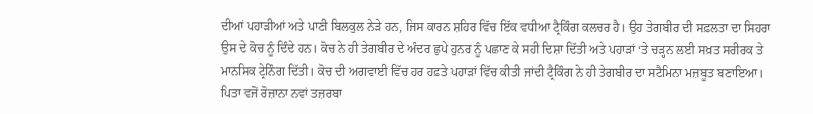ਦੀਆਂ ਪਹਾੜੀਆਂ ਅਤੇ ਪਾਣੀ ਬਿਲਕੁਲ ਨੇੜੇ ਹਨ, ਜਿਸ ਕਾਰਨ ਸ਼ਹਿਰ ਵਿੱਚ ਇੱਕ ਵਧੀਆ ਟ੍ਰੈਕਿੰਗ ਕਲਚਰ ਹੈ। ਉਹ ਤੇਗਬੀਰ ਦੀ ਸਫ਼ਲਤਾ ਦਾ ਸਿਹਰਾ ਉਸ ਦੇ ਕੋਚ ਨੂੰ ਦਿੰਦੇ ਹਨ। ਕੋਚ ਨੇ ਹੀ ਤੇਗਬੀਰ ਦੇ ਅੰਦਰ ਛੁਪੇ ਹੁਨਰ ਨੂੰ ਪਛਾਣ ਕੇ ਸਹੀ ਦਿਸ਼ਾ ਦਿੱਤੀ ਅਤੇ ਪਹਾੜਾਂ ‘ਤੇ ਚੜ੍ਹਨ ਲਈ ਸਖ਼ਤ ਸਰੀਰਕ ਤੇ ਮਾਨਸਿਕ ਟ੍ਰੇਨਿੰਗ ਦਿੱਤੀ। ਕੋਚ ਦੀ ਅਗਵਾਈ ਵਿੱਚ ਹਰ ਹਫ਼ਤੇ ਪਹਾੜਾਂ ਵਿੱਚ ਕੀਤੀ ਜਾਂਦੀ ਟ੍ਰੈਕਿੰਗ ਨੇ ਹੀ ਤੇਗਬੀਰ ਦਾ ਸਟੈਮਿਨਾ ਮਜ਼ਬੂਤ ਬਣਾਇਆ।
ਪਿਤਾ ਵਜੋਂ ਰੋਜ਼ਾਨਾ ਨਵਾਂ ਤਜ਼ਰਬਾ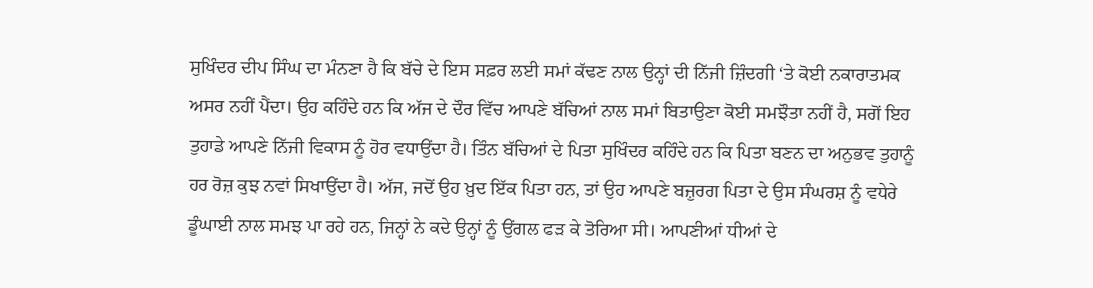ਸੁਖਿੰਦਰ ਦੀਪ ਸਿੰਘ ਦਾ ਮੰਨਣਾ ਹੈ ਕਿ ਬੱਚੇ ਦੇ ਇਸ ਸਫ਼ਰ ਲਈ ਸਮਾਂ ਕੱਢਣ ਨਾਲ ਉਨ੍ਹਾਂ ਦੀ ਨਿੱਜੀ ਜ਼ਿੰਦਗੀ ‘ਤੇ ਕੋਈ ਨਕਾਰਾਤਮਕ ਅਸਰ ਨਹੀਂ ਪੈਂਦਾ। ਉਹ ਕਹਿੰਦੇ ਹਨ ਕਿ ਅੱਜ ਦੇ ਦੌਰ ਵਿੱਚ ਆਪਣੇ ਬੱਚਿਆਂ ਨਾਲ ਸਮਾਂ ਬਿਤਾਉਣਾ ਕੋਈ ਸਮਝੌਤਾ ਨਹੀਂ ਹੈ, ਸਗੋਂ ਇਹ ਤੁਹਾਡੇ ਆਪਣੇ ਨਿੱਜੀ ਵਿਕਾਸ ਨੂੰ ਹੋਰ ਵਧਾਉਂਦਾ ਹੈ। ਤਿੰਨ ਬੱਚਿਆਂ ਦੇ ਪਿਤਾ ਸੁਖਿੰਦਰ ਕਹਿੰਦੇ ਹਨ ਕਿ ਪਿਤਾ ਬਣਨ ਦਾ ਅਨੁਭਵ ਤੁਹਾਨੂੰ ਹਰ ਰੋਜ਼ ਕੁਝ ਨਵਾਂ ਸਿਖਾਉਂਦਾ ਹੈ। ਅੱਜ, ਜਦੋਂ ਉਹ ਖ਼ੁਦ ਇੱਕ ਪਿਤਾ ਹਨ, ਤਾਂ ਉਹ ਆਪਣੇ ਬਜ਼ੁਰਗ ਪਿਤਾ ਦੇ ਉਸ ਸੰਘਰਸ਼ ਨੂੰ ਵਧੇਰੇ ਡੂੰਘਾਈ ਨਾਲ ਸਮਝ ਪਾ ਰਹੇ ਹਨ, ਜਿਨ੍ਹਾਂ ਨੇ ਕਦੇ ਉਨ੍ਹਾਂ ਨੂੰ ਉਂਗਲ ਫੜ ਕੇ ਤੋਰਿਆ ਸੀ। ਆਪਣੀਆਂ ਧੀਆਂ ਦੇ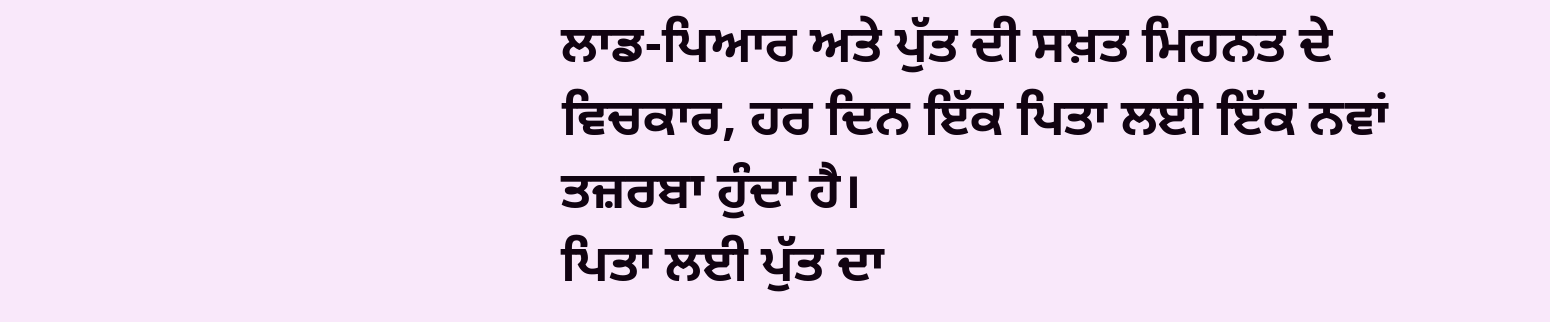ਲਾਡ-ਪਿਆਰ ਅਤੇ ਪੁੱਤ ਦੀ ਸਖ਼ਤ ਮਿਹਨਤ ਦੇ ਵਿਚਕਾਰ, ਹਰ ਦਿਨ ਇੱਕ ਪਿਤਾ ਲਈ ਇੱਕ ਨਵਾਂ ਤਜ਼ਰਬਾ ਹੁੰਦਾ ਹੈ।
ਪਿਤਾ ਲਈ ਪੁੱਤ ਦਾ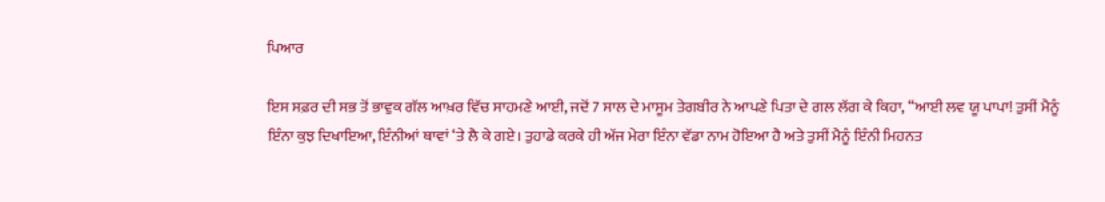ਪਿਆਰ

ਇਸ ਸਫ਼ਰ ਦੀ ਸਭ ਤੋਂ ਭਾਵੁਕ ਗੱਲ ਆਖ਼ਰ ਵਿੱਚ ਸਾਹਮਣੇ ਆਈ, ਜਦੋਂ 7 ਸਾਲ ਦੇ ਮਾਸੂਮ ਤੇਗਬੀਰ ਨੇ ਆਪਣੇ ਪਿਤਾ ਦੇ ਗਲ ਲੱਗ ਕੇ ਕਿਹਾ, “ਆਈ ਲਵ ਯੂ ਪਾਪਾ! ਤੁਸੀਂ ਮੈਨੂੰ ਇੰਨਾ ਕੁਝ ਦਿਖਾਇਆ, ਇੰਨੀਆਂ ਥਾਵਾਂ ‘ਤੇ ਲੈ ਕੇ ਗਏ। ਤੁਹਾਡੇ ਕਰਕੇ ਹੀ ਅੱਜ ਮੇਰਾ ਇੰਨਾ ਵੱਡਾ ਨਾਮ ਹੋਇਆ ਹੈ ਅਤੇ ਤੁਸੀਂ ਮੈਨੂੰ ਇੰਨੀ ਮਿਹਨਤ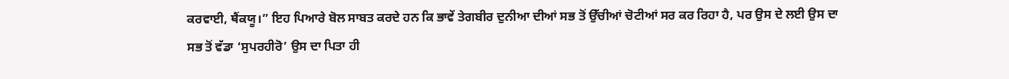ਕਰਵਾਈ, ਥੈਂਕਯੂ।” ਇਹ ਪਿਆਰੇ ਬੋਲ ਸਾਬਤ ਕਰਦੇ ਹਨ ਕਿ ਭਾਵੇਂ ਤੇਗਬੀਰ ਦੁਨੀਆ ਦੀਆਂ ਸਭ ਤੋਂ ਉੱਚੀਆਂ ਚੋਟੀਆਂ ਸਰ ਕਰ ਰਿਹਾ ਹੈ, ਪਰ ਉਸ ਦੇ ਲਈ ਉਸ ਦਾ ਸਭ ਤੋਂ ਵੱਡਾ ‘ਸੁਪਰਹੀਰੋ’ ਉਸ ਦਾ ਪਿਤਾ ਹੀ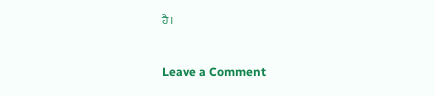ਹੈ।



Leave a Comment